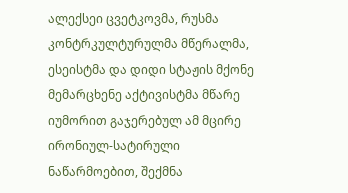ალექსეი ცვეტკოვმა, რუსმა კონტრკულტურულმა მწერალმა, ესეისტმა და დიდი სტაჟის მქონე მემარცხენე აქტივისტმა მწარე იუმორით გაჯერებულ ამ მცირე ირონიულ-სატირული ნაწარმოებით, შექმნა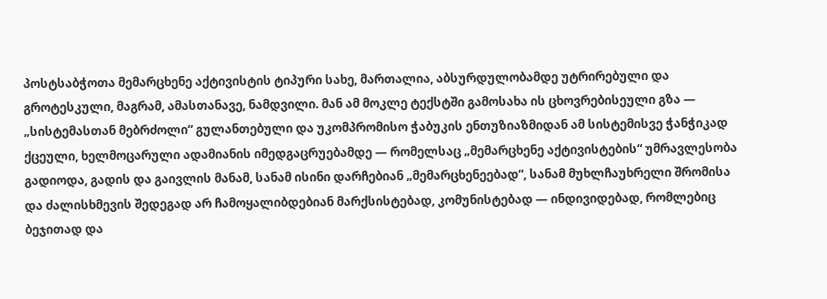პოსტსაბჭოთა მემარცხენე აქტივისტის ტიპური სახე, მართალია, აბსურდულობამდე უტრირებული და გროტესკული, მაგრამ, ამასთანავე, ნამდვილი. მან ამ მოკლე ტექსტში გამოსახა ის ცხოვრებისეული გზა — „სისტემასთან მებრძოლი“ გულანთებული და უკომპრომისო ჭაბუკის ენთუზიაზმიდან ამ სისტემისვე ჭანჭიკად ქცეული, ხელმოცარული ადამიანის იმედგაცრუებამდე — რომელსაც „მემარცხენე აქტივისტების“ უმრავლესობა გადიოდა, გადის და გაივლის მანამ, სანამ ისინი დარჩებიან „მემარცხენეებად“, სანამ მუხლჩაუხრელი შრომისა და ძალისხმევის შედეგად არ ჩამოყალიბდებიან მარქსისტებად, კომუნისტებად — ინდივიდებად, რომლებიც ბეჯითად და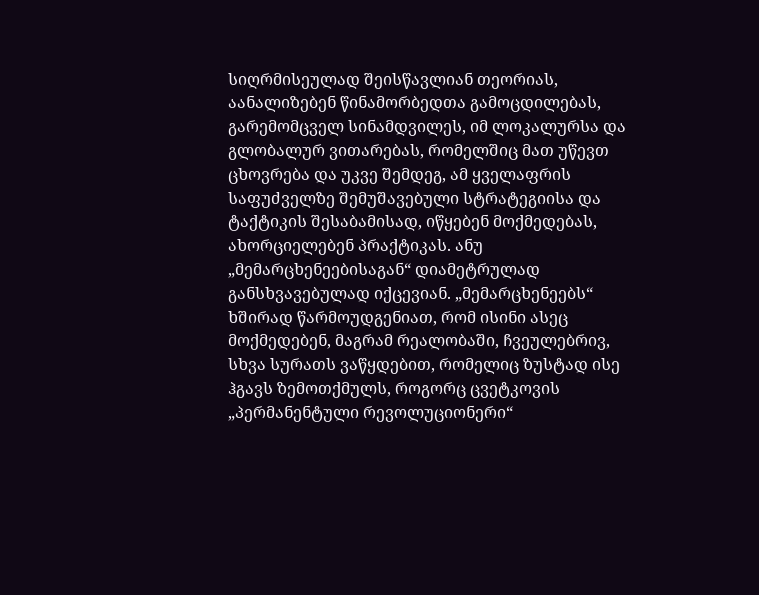სიღრმისეულად შეისწავლიან თეორიას, აანალიზებენ წინამორბედთა გამოცდილებას, გარემომცველ სინამდვილეს, იმ ლოკალურსა და გლობალურ ვითარებას, რომელშიც მათ უწევთ ცხოვრება და უკვე შემდეგ, ამ ყველაფრის საფუძველზე შემუშავებული სტრატეგიისა და ტაქტიკის შესაბამისად, იწყებენ მოქმედებას, ახორციელებენ პრაქტიკას. ანუ „მემარცხენეებისაგან“ დიამეტრულად განსხვავებულად იქცევიან. „მემარცხენეებს“ ხშირად წარმოუდგენიათ, რომ ისინი ასეც მოქმედებენ, მაგრამ რეალობაში, ჩვეულებრივ, სხვა სურათს ვაწყდებით, რომელიც ზუსტად ისე ჰგავს ზემოთქმულს, როგორც ცვეტკოვის „პერმანენტული რევოლუციონერი“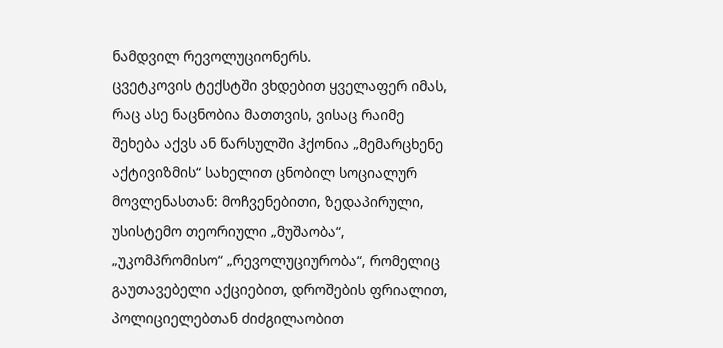ნამდვილ რევოლუციონერს.
ცვეტკოვის ტექსტში ვხდებით ყველაფერ იმას, რაც ასე ნაცნობია მათთვის, ვისაც რაიმე შეხება აქვს ან წარსულში ჰქონია „მემარცხენე აქტივიზმის“ სახელით ცნობილ სოციალურ მოვლენასთან: მოჩვენებითი, ზედაპირული, უსისტემო თეორიული „მუშაობა“, „უკომპრომისო“ „რევოლუციურობა“, რომელიც გაუთავებელი აქციებით, დროშების ფრიალით, პოლიციელებთან ძიძგილაობით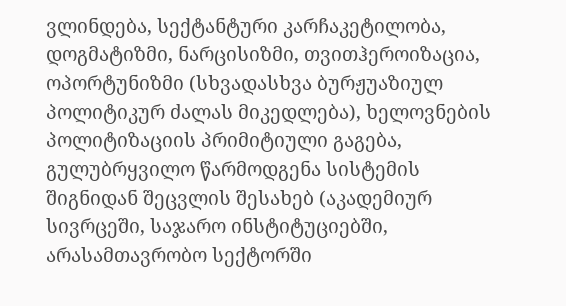ვლინდება, სექტანტური კარჩაკეტილობა, დოგმატიზმი, ნარცისიზმი, თვითჰეროიზაცია, ოპორტუნიზმი (სხვადასხვა ბურჟუაზიულ პოლიტიკურ ძალას მიკედლება), ხელოვნების პოლიტიზაციის პრიმიტიული გაგება, გულუბრყვილო წარმოდგენა სისტემის შიგნიდან შეცვლის შესახებ (აკადემიურ სივრცეში, საჯარო ინსტიტუციებში, არასამთავრობო სექტორში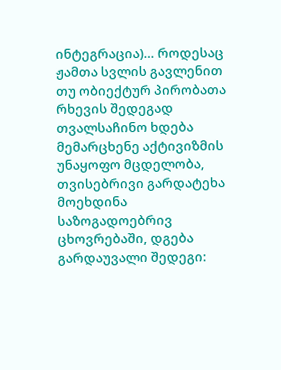ინტეგრაცია)… როდესაც ჟამთა სვლის გავლენით თუ ობიექტურ პირობათა რხევის შედეგად თვალსაჩინო ხდება მემარცხენე აქტივიზმის უნაყოფო მცდელობა, თვისებრივი გარდატეხა მოეხდინა საზოგადოებრივ ცხოვრებაში, დგება გარდაუვალი შედეგი: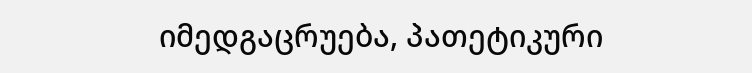იმედგაცრუება, პათეტიკური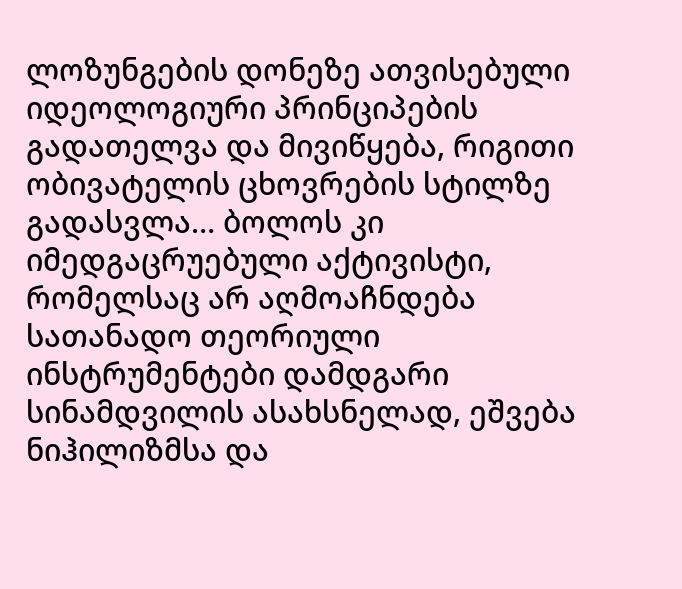ლოზუნგების დონეზე ათვისებული იდეოლოგიური პრინციპების გადათელვა და მივიწყება, რიგითი ობივატელის ცხოვრების სტილზე გადასვლა… ბოლოს კი იმედგაცრუებული აქტივისტი, რომელსაც არ აღმოაჩნდება სათანადო თეორიული ინსტრუმენტები დამდგარი სინამდვილის ასახსნელად, ეშვება ნიჰილიზმსა და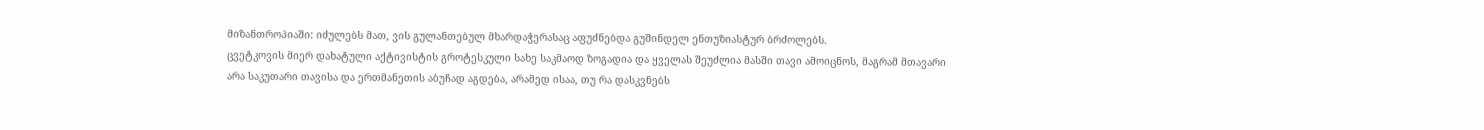მიზანთროპიაში: იძულებს მათ, ვის გულანთებულ მხარდაჭერასაც აფუძნებდა გუშინდელ ენთუზიასტურ ბრძოლებს.
ცვეტკოვის მიერ დახატული აქტივისტის გროტესკული სახე საკმაოდ ზოგადია და ყველას შეუძლია მასში თავი ამოიცნოს, მაგრამ მთავარი არა საკუთარი თავისა და ერთმანეთის აბუჩად აგდება, არამედ ისაა, თუ რა დასკვნებს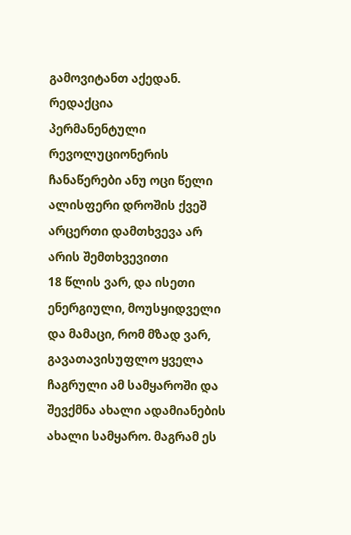გამოვიტანთ აქედან.
რედაქცია
პერმანენტული რევოლუციონერის ჩანაწერები ანუ ოცი წელი ალისფერი დროშის ქვეშ
არცერთი დამთხვევა არ არის შემთხვევითი
18 წლის ვარ, და ისეთი ენერგიული, მოუსყიდველი და მამაცი, რომ მზად ვარ, გავათავისუფლო ყველა ჩაგრული ამ სამყაროში და შევქმნა ახალი ადამიანების ახალი სამყარო. მაგრამ ეს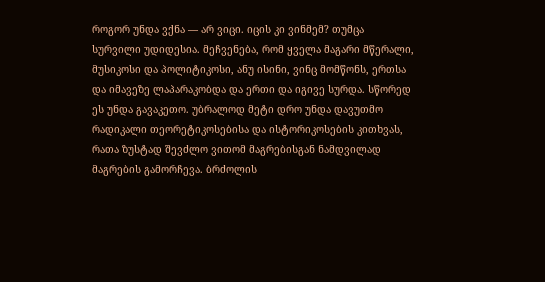როგორ უნდა ვქნა — არ ვიცი. იცის კი ვინმემ? თუმცა სურვილი უდიდესია. მეჩვენება, რომ ყველა მაგარი მწერალი, მუსიკოსი და პოლიტიკოსი, ანუ ისინი, ვინც მომწონს, ერთსა და იმავეზე ლაპარაკობდა და ერთი და იგივე სურდა. სწორედ ეს უნდა გავაკეთო. უბრალოდ მეტი დრო უნდა დავუთმო რადიკალი თეორეტიკოსებისა და ისტორიკოსების კითხვას, რათა ზუსტად შევძლო ვითომ მაგრებისგან ნამდვილად მაგრების გამორჩევა. ბრძოლის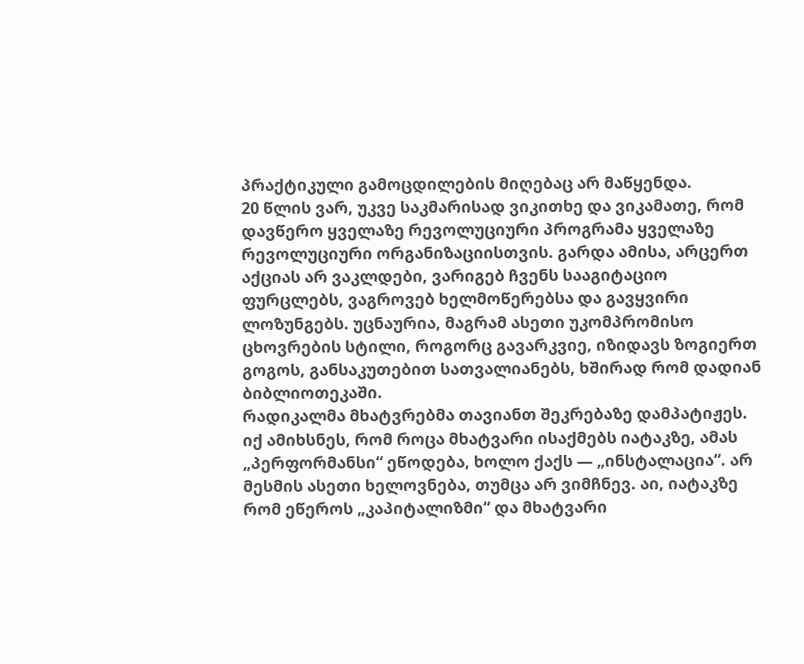პრაქტიკული გამოცდილების მიღებაც არ მაწყენდა.
20 წლის ვარ, უკვე საკმარისად ვიკითხე და ვიკამათე, რომ დავწერო ყველაზე რევოლუციური პროგრამა ყველაზე რევოლუციური ორგანიზაციისთვის. გარდა ამისა, არცერთ აქციას არ ვაკლდები, ვარიგებ ჩვენს სააგიტაციო ფურცლებს, ვაგროვებ ხელმოწერებსა და გავყვირი ლოზუნგებს. უცნაურია, მაგრამ ასეთი უკომპრომისო ცხოვრების სტილი, როგორც გავარკვიე, იზიდავს ზოგიერთ გოგოს, განსაკუთებით სათვალიანებს, ხშირად რომ დადიან ბიბლიოთეკაში.
რადიკალმა მხატვრებმა თავიანთ შეკრებაზე დამპატიჟეს. იქ ამიხსნეს, რომ როცა მხატვარი ისაქმებს იატაკზე, ამას „პერფორმანსი“ ეწოდება, ხოლო ქაქს — „ინსტალაცია“. არ მესმის ასეთი ხელოვნება, თუმცა არ ვიმჩნევ. აი, იატაკზე რომ ეწეროს „კაპიტალიზმი“ და მხატვარი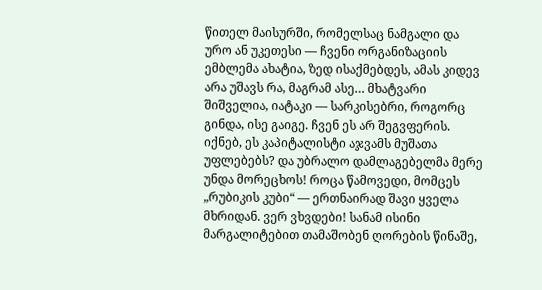წითელ მაისურში, რომელსაც ნამგალი და ურო ან უკეთესი — ჩვენი ორგანიზაციის ემბლემა ახატია, ზედ ისაქმებდეს, ამას კიდევ არა უშავს რა, მაგრამ ასე… მხატვარი შიშველია, იატაკი — სარკისებრი, როგორც გინდა, ისე გაიგე. ჩვენ ეს არ შეგვფერის. იქნებ, ეს კაპიტალისტი აჯვამს მუშათა უფლებებს? და უბრალო დამლაგებელმა მერე უნდა მორეცხოს! როცა წამოვედი, მომცეს „რუბიკის კუბი“ — ერთნაირად შავი ყველა მხრიდან. ვერ ვხვდები! სანამ ისინი მარგალიტებით თამაშობენ ღორების წინაშე,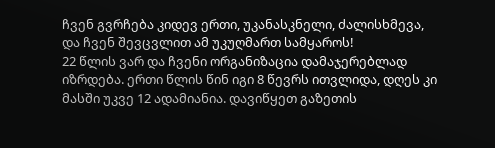ჩვენ გვრჩება კიდევ ერთი, უკანასკნელი, ძალისხმევა, და ჩვენ შევცვლით ამ უკუღმართ სამყაროს!
22 წლის ვარ და ჩვენი ორგანიზაცია დამაჯერებლად იზრდება. ერთი წლის წინ იგი 8 წევრს ითვლიდა, დღეს კი მასში უკვე 12 ადამიანია. დავიწყეთ გაზეთის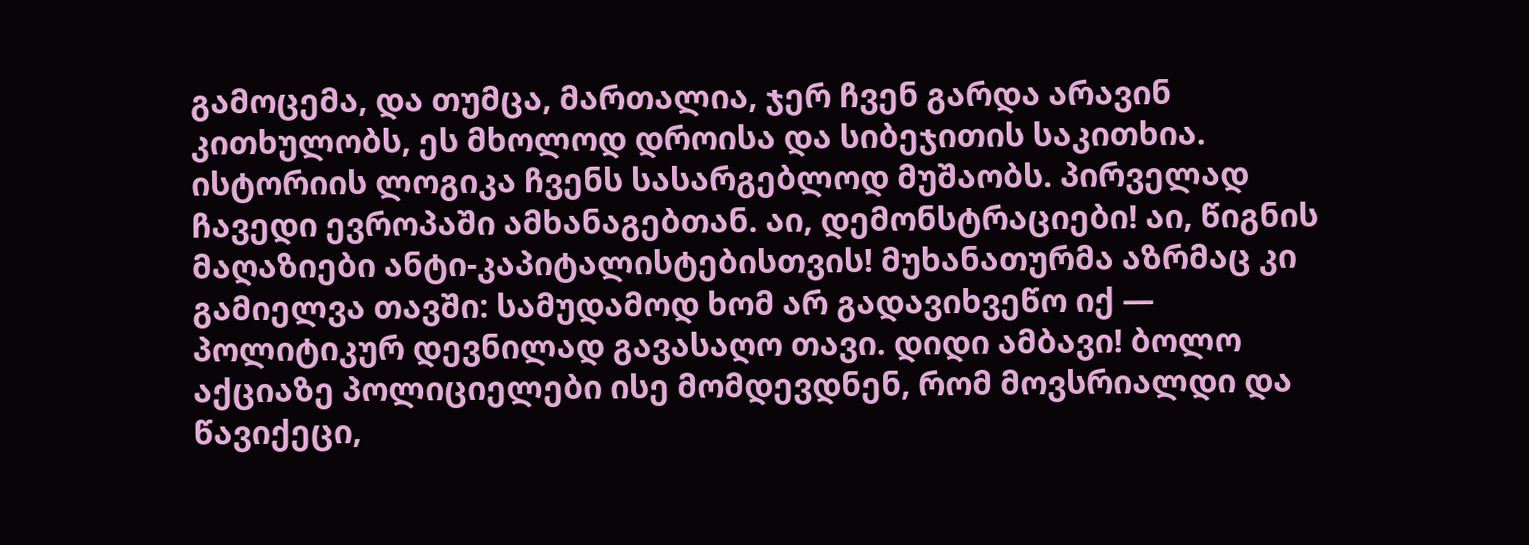გამოცემა, და თუმცა, მართალია, ჯერ ჩვენ გარდა არავინ კითხულობს, ეს მხოლოდ დროისა და სიბეჯითის საკითხია. ისტორიის ლოგიკა ჩვენს სასარგებლოდ მუშაობს. პირველად ჩავედი ევროპაში ამხანაგებთან. აი, დემონსტრაციები! აი, წიგნის მაღაზიები ანტი-კაპიტალისტებისთვის! მუხანათურმა აზრმაც კი გამიელვა თავში: სამუდამოდ ხომ არ გადავიხვეწო იქ — პოლიტიკურ დევნილად გავასაღო თავი. დიდი ამბავი! ბოლო აქციაზე პოლიციელები ისე მომდევდნენ, რომ მოვსრიალდი და წავიქეცი,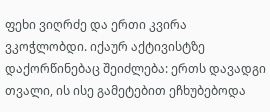ფეხი ვიღრძე და ერთი კვირა ვკოჭლობდი. იქაურ აქტივისტზე დაქორწინებაც შეიძლება: ერთს დავადგი თვალი, ის ისე გამეტებით ეჩხუბებოდა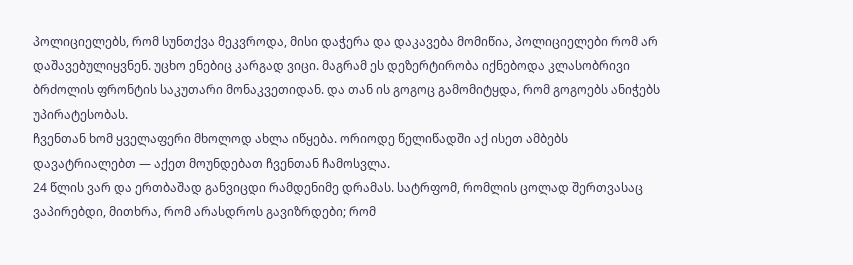პოლიციელებს, რომ სუნთქვა მეკვროდა, მისი დაჭერა და დაკავება მომიწია, პოლიციელები რომ არ დაშავებულიყვნენ. უცხო ენებიც კარგად ვიცი. მაგრამ ეს დეზერტირობა იქნებოდა კლასობრივი ბრძოლის ფრონტის საკუთარი მონაკვეთიდან. და თან ის გოგოც გამომიტყდა, რომ გოგოებს ანიჭებს უპირატესობას.
ჩვენთან ხომ ყველაფერი მხოლოდ ახლა იწყება. ორიოდე წელიწადში აქ ისეთ ამბებს დავატრიალებთ — აქეთ მოუნდებათ ჩვენთან ჩამოსვლა.
24 წლის ვარ და ერთბაშად განვიცდი რამდენიმე დრამას. სატრფომ, რომლის ცოლად შერთვასაც ვაპირებდი, მითხრა, რომ არასდროს გავიზრდები; რომ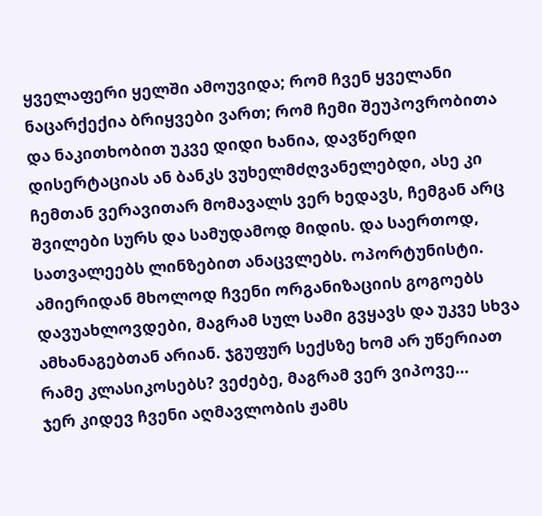ყველაფერი ყელში ამოუვიდა; რომ ჩვენ ყველანი ნაცარქექია ბრიყვები ვართ; რომ ჩემი შეუპოვრობითა და ნაკითხობით უკვე დიდი ხანია, დავწერდი დისერტაციას ან ბანკს ვუხელმძღვანელებდი, ასე კი ჩემთან ვერავითარ მომავალს ვერ ხედავს, ჩემგან არც შვილები სურს და სამუდამოდ მიდის. და საერთოდ, სათვალეებს ლინზებით ანაცვლებს. ოპორტუნისტი. ამიერიდან მხოლოდ ჩვენი ორგანიზაციის გოგოებს დავუახლოვდები, მაგრამ სულ სამი გვყავს და უკვე სხვა ამხანაგებთან არიან. ჯგუფურ სექსზე ხომ არ უწერიათ რამე კლასიკოსებს? ვეძებე, მაგრამ ვერ ვიპოვე…
ჯერ კიდევ ჩვენი აღმავლობის ჟამს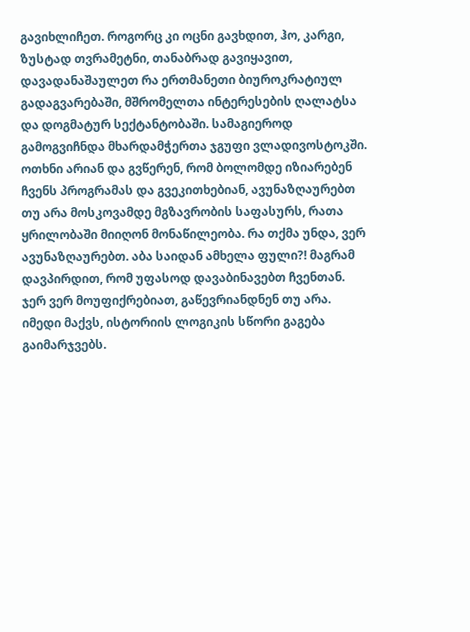გავიხლიჩეთ. როგორც კი ოცნი გავხდით, ჰო, კარგი, ზუსტად თვრამეტნი, თანაბრად გავიყავით, დავადანაშაულეთ რა ერთმანეთი ბიუროკრატიულ გადაგვარებაში, მშრომელთა ინტერესების ღალატსა და დოგმატურ სექტანტობაში. სამაგიეროდ გამოგვიჩნდა მხარდამჭერთა ჯგუფი ვლადივოსტოკში. ოთხნი არიან და გვწერენ, რომ ბოლომდე იზიარებენ ჩვენს პროგრამას და გვეკითხებიან, ავუნაზღაურებთ თუ არა მოსკოვამდე მგზავრობის საფასურს, რათა ყრილობაში მიიღონ მონაწილეობა. რა თქმა უნდა, ვერ ავუნაზღაურებთ. აბა საიდან ამხელა ფული?! მაგრამ დავპირდით, რომ უფასოდ დავაბინავებთ ჩვენთან. ჯერ ვერ მოუფიქრებიათ, გაწევრიანდნენ თუ არა. იმედი მაქვს, ისტორიის ლოგიკის სწორი გაგება გაიმარჯვებს.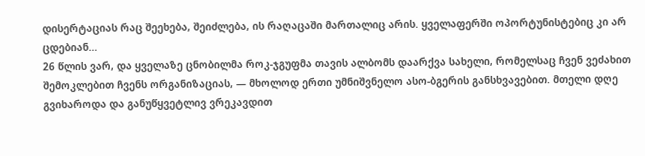დისერტაციას რაც შეეხება, შეიძლება, ის რაღაცაში მართალიც არის. ყველაფერში ოპორტუნისტებიც კი არ ცდებიან…
26 წლის ვარ, და ყველაზე ცნობილმა როკ-ჯგუფმა თავის ალბომს დაარქვა სახელი, რომელსაც ჩვენ ვეძახით შემოკლებით ჩვენს ორგანიზაციას, — მხოლოდ ერთი უმნიშვნელო ასო-ბგერის განსხვავებით. მთელი დღე გვიხაროდა და განუწყვეტლივ ვრეკავდით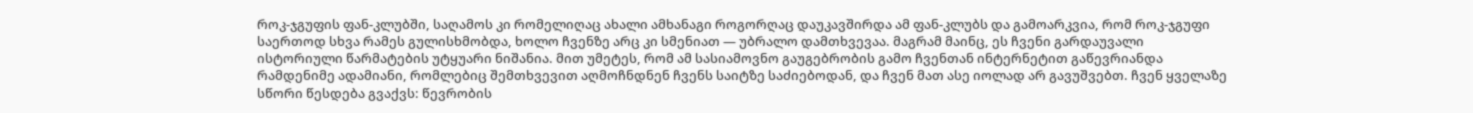როკ-ჯგუფის ფან-კლუბში, საღამოს კი რომელიღაც ახალი ამხანაგი როგორღაც დაუკავშირდა ამ ფან-კლუბს და გამოარკვია, რომ როკ-ჯგუფი საერთოდ სხვა რამეს გულისხმობდა, ხოლო ჩვენზე არც კი სმენიათ — უბრალო დამთხვევაა. მაგრამ მაინც, ეს ჩვენი გარდაუვალი ისტორიული წარმატების უტყუარი ნიშანია. მით უმეტეს, რომ ამ სასიამოვნო გაუგებრობის გამო ჩვენთან ინტერნეტით გაწევრიანდა რამდენიმე ადამიანი, რომლებიც შემთხვევით აღმოჩნდნენ ჩვენს საიტზე საძიებოდან, და ჩვენ მათ ასე იოლად არ გავუშვებთ. ჩვენ ყველაზე სწორი წესდება გვაქვს: წევრობის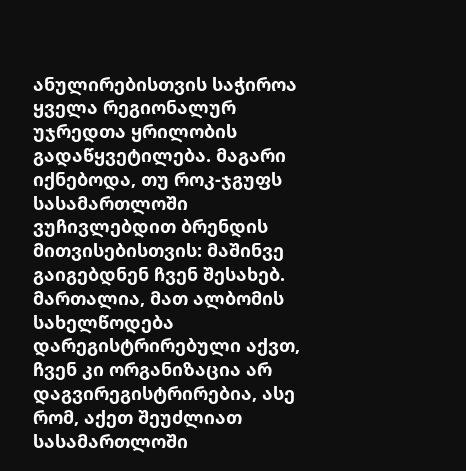ანულირებისთვის საჭიროა ყველა რეგიონალურ უჯრედთა ყრილობის გადაწყვეტილება. მაგარი იქნებოდა, თუ როკ-ჯგუფს სასამართლოში ვუჩივლებდით ბრენდის მითვისებისთვის: მაშინვე გაიგებდნენ ჩვენ შესახებ. მართალია, მათ ალბომის სახელწოდება დარეგისტრირებული აქვთ, ჩვენ კი ორგანიზაცია არ დაგვირეგისტრირებია, ასე რომ, აქეთ შეუძლიათ სასამართლოში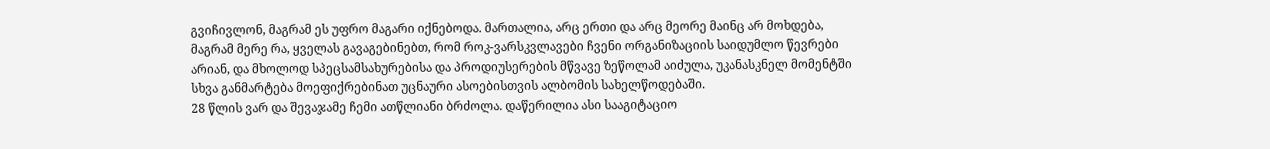გვიჩივლონ, მაგრამ ეს უფრო მაგარი იქნებოდა. მართალია, არც ერთი და არც მეორე მაინც არ მოხდება, მაგრამ მერე რა, ყველას გავაგებინებთ, რომ როკ-ვარსკვლავები ჩვენი ორგანიზაციის საიდუმლო წევრები არიან, და მხოლოდ სპეცსამსახურებისა და პროდიუსერების მწვავე ზეწოლამ აიძულა, უკანასკნელ მომენტში სხვა განმარტება მოეფიქრებინათ უცნაური ასოებისთვის ალბომის სახელწოდებაში.
28 წლის ვარ და შევაჯამე ჩემი ათწლიანი ბრძოლა. დაწერილია ასი სააგიტაციო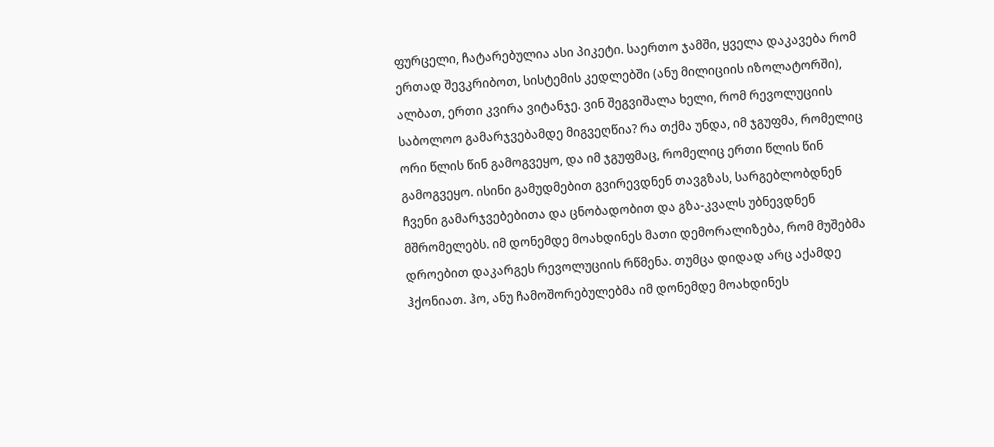ფურცელი, ჩატარებულია ასი პიკეტი. საერთო ჯამში, ყველა დაკავება რომ ერთად შევკრიბოთ, სისტემის კედლებში (ანუ მილიციის იზოლატორში), ალბათ, ერთი კვირა ვიტანჯე. ვინ შეგვიშალა ხელი, რომ რევოლუციის საბოლოო გამარჯვებამდე მიგვეღწია? რა თქმა უნდა, იმ ჯგუფმა, რომელიც ორი წლის წინ გამოგვეყო, და იმ ჯგუფმაც, რომელიც ერთი წლის წინ გამოგვეყო. ისინი გამუდმებით გვირევდნენ თავგზას, სარგებლობდნენ ჩვენი გამარჯვებებითა და ცნობადობით და გზა-კვალს უბნევდნენ მშრომელებს. იმ დონემდე მოახდინეს მათი დემორალიზება, რომ მუშებმა დროებით დაკარგეს რევოლუციის რწმენა. თუმცა დიდად არც აქამდე ჰქონიათ. ჰო, ანუ ჩამოშორებულებმა იმ დონემდე მოახდინეს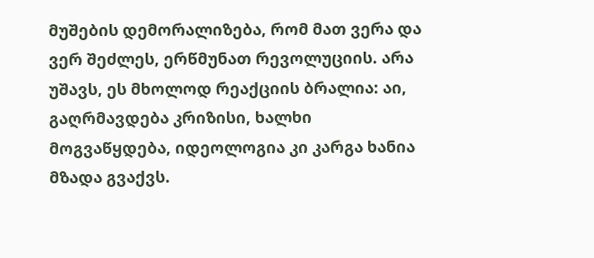მუშების დემორალიზება, რომ მათ ვერა და ვერ შეძლეს, ერწმუნათ რევოლუციის. არა უშავს, ეს მხოლოდ რეაქციის ბრალია: აი, გაღრმავდება კრიზისი, ხალხი მოგვაწყდება, იდეოლოგია კი კარგა ხანია მზადა გვაქვს.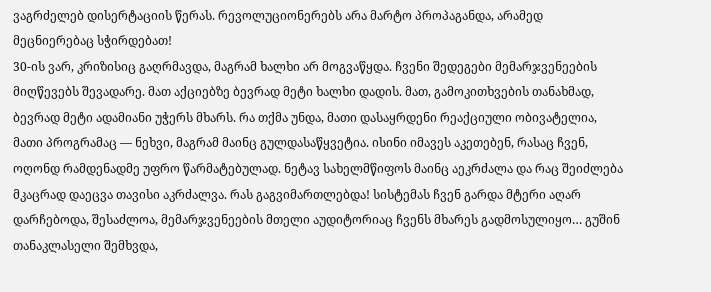ვაგრძელებ დისერტაციის წერას. რევოლუციონერებს არა მარტო პროპაგანდა, არამედ მეცნიერებაც სჭირდებათ!
30-ის ვარ, კრიზისიც გაღრმავდა, მაგრამ ხალხი არ მოგვაწყდა. ჩვენი შედეგები მემარჯვენეების მიღწევებს შევადარე. მათ აქციებზე ბევრად მეტი ხალხი დადის. მათ, გამოკითხვების თანახმად, ბევრად მეტი ადამიანი უჭერს მხარს. რა თქმა უნდა, მათი დასაყრდენი რეაქციული ობივატელია, მათი პროგრამაც — ნეხვი, მაგრამ მაინც გულდასაწყვეტია. ისინი იმავეს აკეთებენ, რასაც ჩვენ, ოღონდ რამდენადმე უფრო წარმატებულად. ნეტავ სახელმწიფოს მაინც აეკრძალა და რაც შეიძლება მკაცრად დაეცვა თავისი აკრძალვა. რას გაგვიმართლებდა! სისტემას ჩვენ გარდა მტერი აღარ დარჩებოდა, შესაძლოა, მემარჯვენეების მთელი აუდიტორიაც ჩვენს მხარეს გადმოსულიყო… გუშინ თანაკლასელი შემხვდა,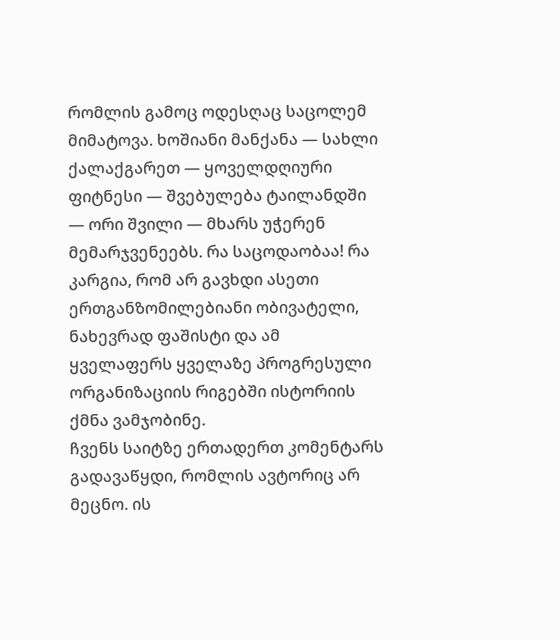რომლის გამოც ოდესღაც საცოლემ მიმატოვა. ხოშიანი მანქანა — სახლი ქალაქგარეთ — ყოველდღიური ფიტნესი — შვებულება ტაილანდში — ორი შვილი — მხარს უჭერენ მემარჯვენეებს. რა საცოდაობაა! რა კარგია, რომ არ გავხდი ასეთი ერთგანზომილებიანი ობივატელი, ნახევრად ფაშისტი და ამ ყველაფერს ყველაზე პროგრესული ორგანიზაციის რიგებში ისტორიის ქმნა ვამჯობინე.
ჩვენს საიტზე ერთადერთ კომენტარს გადავაწყდი, რომლის ავტორიც არ მეცნო. ის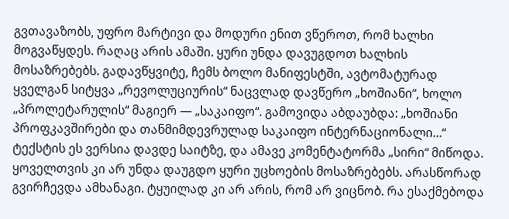გვთავაზობს, უფრო მარტივი და მოდური ენით ვწეროთ, რომ ხალხი მოგვაწყდეს. რაღაც არის ამაში. ყური უნდა დავუგდოთ ხალხის მოსაზრებებს. გადავწყვიტე, ჩემს ბოლო მანიფესტში, ავტომატურად ყველგან სიტყვა „რევოლუციურის“ ნაცვლად დავწერო „ხოშიანი“, ხოლო „პროლეტარულის“ მაგიერ — „საკაიფო“. გამოვიდა აბდაუბდა: „ხოშიანი პროფკავშირები და თანმიმდევრულად საკაიფო ინტერნაციონალი…“ ტექსტის ეს ვერსია დავდე საიტზე, და ამავე კომენტატორმა „სირი“ მიწოდა. ყოველთვის კი არ უნდა დაუგდო ყური უცხოების მოსაზრებებს. არასწორად გვირჩევდა ამხანაგი. ტყუილად კი არ არის, რომ არ ვიცნობ. რა ესაქმებოდა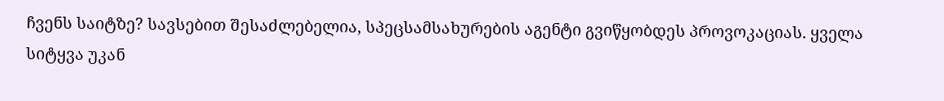ჩვენს საიტზე? სავსებით შესაძლებელია, სპეცსამსახურების აგენტი გვიწყობდეს პროვოკაციას. ყველა სიტყვა უკან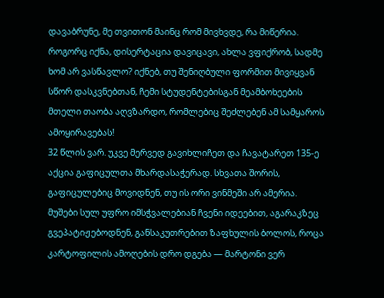დავაბრუნე, მე თვითონ მაინც რომ მივხვდე, რა მიწერია.
როგორც იქნა, დისერტაცია დავიცავი, ახლა ვფიქრობ, სადმე ხომ არ ვასწავლო? იქნებ, თუ შენიღბული ფორმით მივიყვან სწორ დასკვნებთან, ჩემი სტუდენტებისგან მეამბოხეების მთელი თაობა აღვზარდო, რომლებიც შეძლებენ ამ სამყაროს ამოყირავებას!
32 წლის ვარ. უკვე მერვედ გავიხლიჩეთ და ჩავატარეთ 135-ე აქცია გაფიცულთა მხარდასაჭერად. სხვათა შორის, გაფიცულებიც მოვიდნენ, თუ ის ორი ვინმეში არ ამერია. მუშები სულ უფრო იმსჭვალებიან ჩვენი იდეებით, აგარაკზეც გვეპატიჟებოდნენ, განსაკუთრებით ზაფხულის ბოლოს, როცა კარტოფილის ამოღების დრო დგება — მარტონი ვერ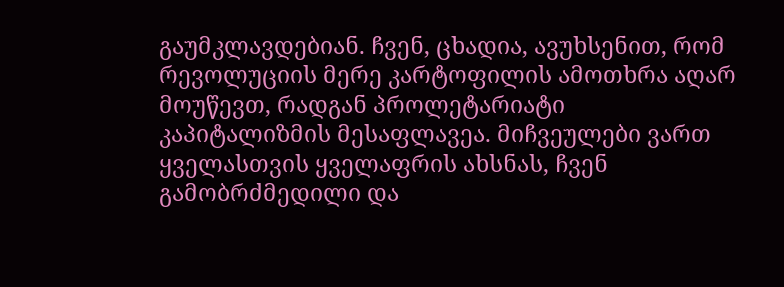გაუმკლავდებიან. ჩვენ, ცხადია, ავუხსენით, რომ რევოლუციის მერე კარტოფილის ამოთხრა აღარ მოუწევთ, რადგან პროლეტარიატი კაპიტალიზმის მესაფლავეა. მიჩვეულები ვართ ყველასთვის ყველაფრის ახსნას, ჩვენ გამობრძმედილი და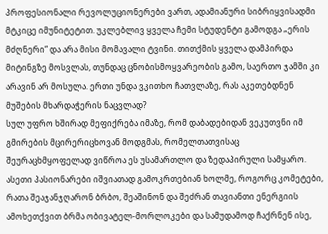პროფესიონალი რევოლუციონერები ვართ, ადამიანური სიბრიყვისადმი მტკიცე იმუნიტეტით. უკლებლივ ყველა ჩემი სტუდენტი გამოდგა „ერის მძღნერი“ და არა მისი მომავალი ტვინი. თითქმის ყველა დამპირდა მიტინგზე მოსვლას, თუნდაც ცნობისმოყვარეობის გამო, საერთო ჯამში კი არავინ არ მოსულა. ერთი უნდა ვკითხო ჩათვლაზე, რას აკეთებდნენ მუშების მხარდაჭერის ნაცვლად?
სულ უფრო ხშირად მეფიქრება იმაზე, რომ დაბადებიდან ვეკუთვნი იმ გმირების მცირერიცხოვან მოდგმას, რომელთათვისაც შეურაცხმყოფელად ვიწროა ეს უსამართლო და ზედაპირული სამყარო. ასეთი პასიონარები იშვიათად გამოკრთებიან ხოლმე, როგორც კომეტები, რათა შეაჯანჯღარონ ბრბო, შეაშინონ და შეძრან თავიანთი ენერგიის ამოხეთქვით ბრმა ობივატელ-მორლოკები და სამუდამოდ ჩაქრნენ ისე,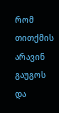რომ თითქმის არავინ გაუგოს და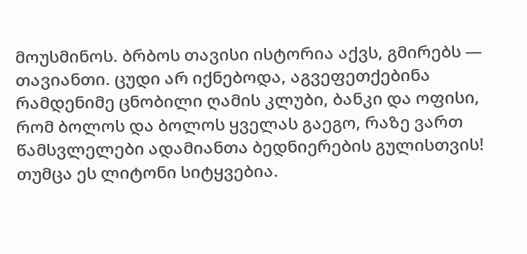მოუსმინოს. ბრბოს თავისი ისტორია აქვს, გმირებს — თავიანთი. ცუდი არ იქნებოდა, აგვეფეთქებინა რამდენიმე ცნობილი ღამის კლუბი, ბანკი და ოფისი, რომ ბოლოს და ბოლოს ყველას გაეგო, რაზე ვართ წამსვლელები ადამიანთა ბედნიერების გულისთვის! თუმცა ეს ლიტონი სიტყვებია.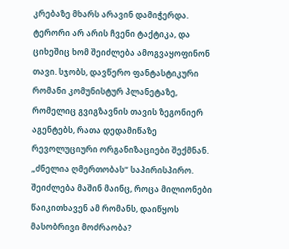კრებაზე მხარს არავინ დამიჭერდა. ტერორი არ არის ჩვენი ტაქტიკა, და ციხეშიც ხომ შეიძლება ამოგვაყოფინონ თავი. სჯობს, დავწერო ფანტასტიკური რომანი კომუნისტურ პლანეტაზე, რომელიც გვიგზავნის თავის ზეგონიერ აგენტებს, რათა დედამიწაზე რევოლუციური ორგანიზაციები შექმნან. „ძნელია ღმერთობას“ საპირისპირო. შეიძლება მაშინ მაინც, როცა მილიონები წაიკითხავენ ამ რომანს, დაიწყოს მასობრივი მოძრაობა?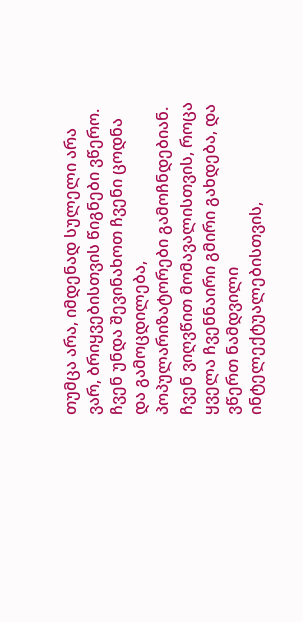თუმცა არა, იმდენად სულელი არა ვარ, ბრიყვებისთვის წიგნები ვწერო. ჩვენ უნდა შევინახოთ ჩვენი ცოდნა და გამოცდილება, პოპულარიზატორები გამოჩნდებიან. ჩვენ ვიღვწით მომავალისთვის, როცა ყველა ჩვენნაირი გმირი გახდება, და ვწერთ ნამდვილი ინტელექტუალებისთვის,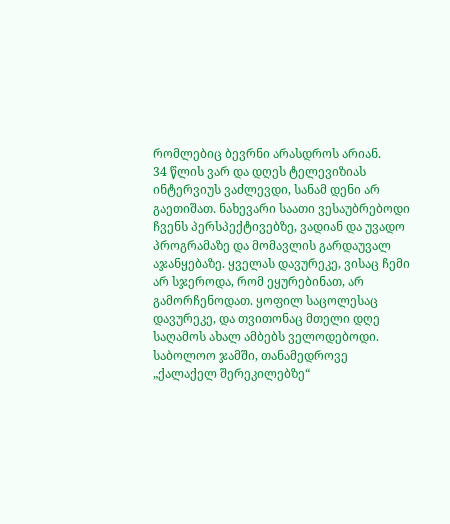რომლებიც ბევრნი არასდროს არიან.
34 წლის ვარ და დღეს ტელევიზიას ინტერვიუს ვაძლევდი, სანამ დენი არ გაეთიშათ. ნახევარი საათი ვესაუბრებოდი ჩვენს პერსპექტივებზე, ვადიან და უვადო პროგრამაზე და მომავლის გარდაუვალ აჯანყებაზე. ყველას დავურეკე, ვისაც ჩემი არ სჯეროდა, რომ ეყურებინათ, არ გამორჩენოდათ. ყოფილ საცოლესაც დავურეკე, და თვითონაც მთელი დღე საღამოს ახალ ამბებს ველოდებოდი. საბოლოო ჯამში, თანამედროვე „ქალაქელ შერეკილებზე“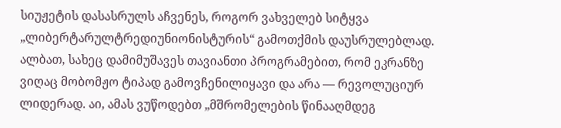სიუჟეტის დასასრულს აჩვენეს, როგორ ვახველებ სიტყვა „ლიბერტარულტრედიუნიონისტურის“ გამოთქმის დაუსრულებლად. ალბათ, სახეც დამიმუშავეს თავიანთი პროგრამებით, რომ ეკრანზე ვიღაც მობომჟო ტიპად გამოვჩენილიყავი და არა — რევოლუციურ ლიდერად. აი, ამას ვუწოდებთ „მშრომელების წინააღმდეგ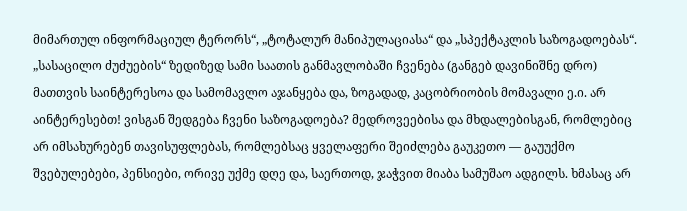მიმართულ ინფორმაციულ ტერორს“, „ტოტალურ მანიპულაციასა“ და „სპექტაკლის საზოგადოებას“. „სასაცილო ძუძუების“ ზედიზედ სამი საათის განმავლობაში ჩვენება (განგებ დავინიშნე დრო) მათთვის საინტერესოა და სამომავლო აჯანყება და, ზოგადად, კაცობრიობის მომავალი ე.ი. არ აინტერესებთ! ვისგან შედგება ჩვენი საზოგადოება? მედროვეებისა და მხდალებისგან, რომლებიც არ იმსახურებენ თავისუფლებას, რომლებსაც ყველაფერი შეიძლება გაუკეთო — გაუუქმო შვებულებები, პენსიები, ორივე უქმე დღე და, საერთოდ, ჯაჭვით მიაბა სამუშაო ადგილს. ხმასაც არ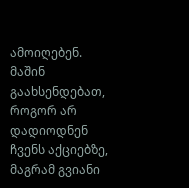ამოიღებენ. მაშინ გაახსენდებათ, როგორ არ დადიოდნენ ჩვენს აქციებზე, მაგრამ გვიანი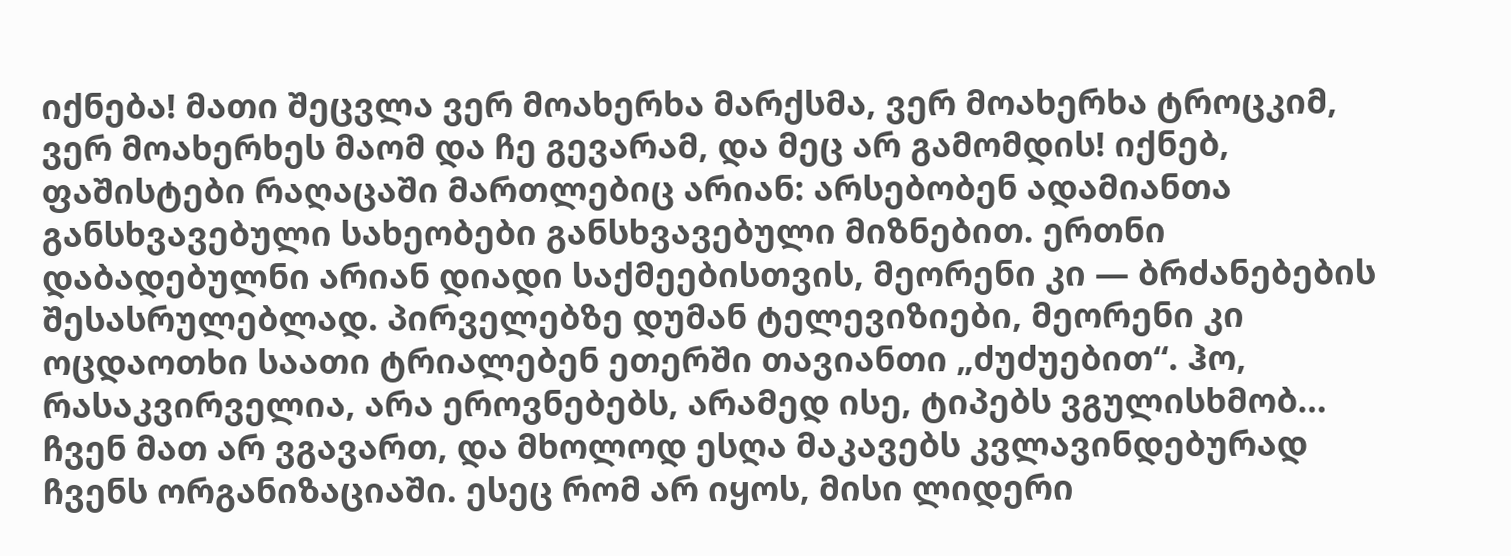იქნება! მათი შეცვლა ვერ მოახერხა მარქსმა, ვერ მოახერხა ტროცკიმ, ვერ მოახერხეს მაომ და ჩე გევარამ, და მეც არ გამომდის! იქნებ, ფაშისტები რაღაცაში მართლებიც არიან: არსებობენ ადამიანთა განსხვავებული სახეობები განსხვავებული მიზნებით. ერთნი დაბადებულნი არიან დიადი საქმეებისთვის, მეორენი კი — ბრძანებების შესასრულებლად. პირველებზე დუმან ტელევიზიები, მეორენი კი ოცდაოთხი საათი ტრიალებენ ეთერში თავიანთი „ძუძუებით“. ჰო, რასაკვირველია, არა ეროვნებებს, არამედ ისე, ტიპებს ვგულისხმობ…
ჩვენ მათ არ ვგავართ, და მხოლოდ ესღა მაკავებს კვლავინდებურად ჩვენს ორგანიზაციაში. ესეც რომ არ იყოს, მისი ლიდერი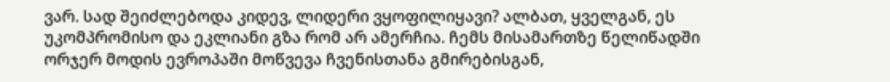ვარ. სად შეიძლებოდა კიდევ, ლიდერი ვყოფილიყავი? ალბათ, ყველგან, ეს უკომპრომისო და ეკლიანი გზა რომ არ ამერჩია. ჩემს მისამართზე წელიწადში ორჯერ მოდის ევროპაში მოწვევა ჩვენისთანა გმირებისგან,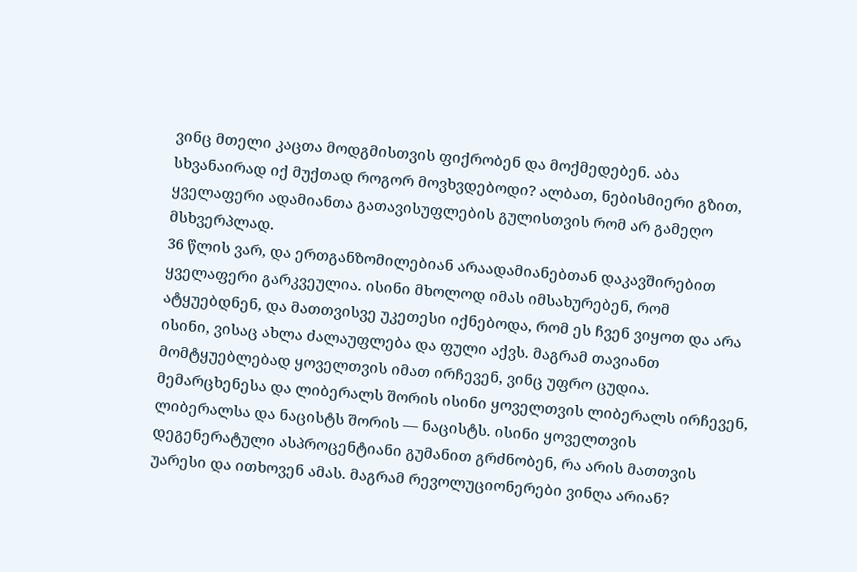ვინც მთელი კაცთა მოდგმისთვის ფიქრობენ და მოქმედებენ. აბა სხვანაირად იქ მუქთად როგორ მოვხვდებოდი? ალბათ, ნებისმიერი გზით, ყველაფერი ადამიანთა გათავისუფლების გულისთვის რომ არ გამეღო მსხვერპლად.
36 წლის ვარ, და ერთგანზომილებიან არაადამიანებთან დაკავშირებით ყველაფერი გარკვეულია. ისინი მხოლოდ იმას იმსახურებენ, რომ ატყუებდნენ, და მათთვისვე უკეთესი იქნებოდა, რომ ეს ჩვენ ვიყოთ და არა ისინი, ვისაც ახლა ძალაუფლება და ფული აქვს. მაგრამ თავიანთ მომტყუებლებად ყოველთვის იმათ ირჩევენ, ვინც უფრო ცუდია. მემარცხენესა და ლიბერალს შორის ისინი ყოველთვის ლიბერალს ირჩევენ, ლიბერალსა და ნაცისტს შორის — ნაცისტს. ისინი ყოველთვის დეგენერატული ასპროცენტიანი გუმანით გრძნობენ, რა არის მათთვის უარესი და ითხოვენ ამას. მაგრამ რევოლუციონერები ვინღა არიან?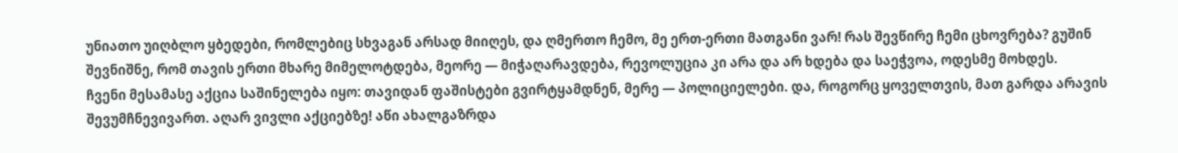უნიათო უიღბლო ყბედები, რომლებიც სხვაგან არსად მიიღეს, და ღმერთო ჩემო, მე ერთ-ერთი მათგანი ვარ! რას შევწირე ჩემი ცხოვრება? გუშინ შევნიშნე, რომ თავის ერთი მხარე მიმელოტდება, მეორე — მიჭაღარავდება, რევოლუცია კი არა და არ ხდება და საეჭვოა, ოდესმე მოხდეს.
ჩვენი მესამასე აქცია საშინელება იყო: თავიდან ფაშისტები გვირტყამდნენ, მერე — პოლიციელები. და, როგორც ყოველთვის, მათ გარდა არავის შევუმჩნევივართ. აღარ ვივლი აქციებზე! აწი ახალგაზრდა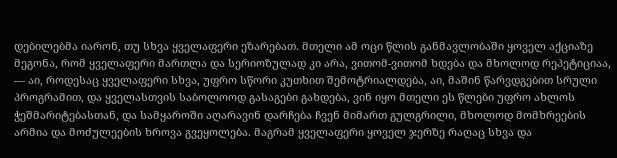დებილებმა იარონ, თუ სხვა ყველაფერი ეზარებათ. მთელი ამ ოცი წლის განმავლობაში ყოველ აქციაზე მეგონა, რომ ყველაფერი მართლა და სერიოზულად კი არა, ვითომ-ვითომ ხდება და მხოლოდ რეპეტიციაა, — აი, როდესაც ყველაფერი სხვა, უფრო სწორი კუთხით შემოტრიალდება, აი, მაშინ წარვდგებით სრული პროგრამით, და ყველასთვის საბოლოოდ გასაგები გახდება, ვინ იყო მთელი ეს წლები უფრო ახლოს ჭეშმარიტებასთან, და სამყაროში აღარავინ დარჩება ჩვენ მიმართ გულგრილი, მხოლოდ მომხრეების არმია და მოძულეების ხროვა გვეყოლება. მაგრამ ყველაფერი ყოველ ჯერზე რაღაც სხვა და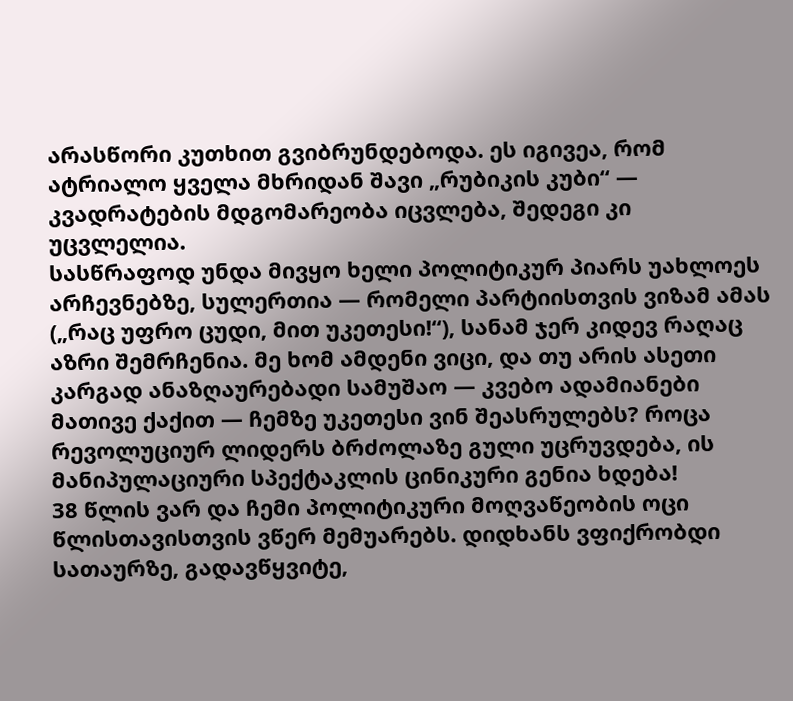არასწორი კუთხით გვიბრუნდებოდა. ეს იგივეა, რომ ატრიალო ყველა მხრიდან შავი „რუბიკის კუბი“ — კვადრატების მდგომარეობა იცვლება, შედეგი კი უცვლელია.
სასწრაფოდ უნდა მივყო ხელი პოლიტიკურ პიარს უახლოეს არჩევნებზე, სულერთია — რომელი პარტიისთვის ვიზამ ამას („რაც უფრო ცუდი, მით უკეთესი!“), სანამ ჯერ კიდევ რაღაც აზრი შემრჩენია. მე ხომ ამდენი ვიცი, და თუ არის ასეთი კარგად ანაზღაურებადი სამუშაო — კვებო ადამიანები მათივე ქაქით — ჩემზე უკეთესი ვინ შეასრულებს? როცა რევოლუციურ ლიდერს ბრძოლაზე გული უცრუვდება, ის მანიპულაციური სპექტაკლის ცინიკური გენია ხდება!
38 წლის ვარ და ჩემი პოლიტიკური მოღვაწეობის ოცი წლისთავისთვის ვწერ მემუარებს. დიდხანს ვფიქრობდი სათაურზე, გადავწყვიტე,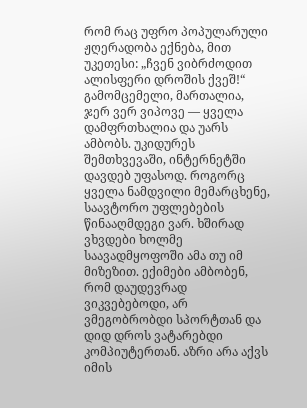რომ რაც უფრო პოპულარული ჟღერადობა ექნება, მით უკეთესი: „ჩვენ ვიბრძოდით ალისფერი დროშის ქვეშ!“ გამომცემელი, მართალია, ჯერ ვერ ვიპოვე — ყველა დამფრთხალია და უარს ამბობს. უკიდურეს შემთხვევაში, ინტერნეტში დავდებ უფასოდ. როგორც ყველა ნამდვილი მემარცხენე, საავტორო უფლებების წინააღმდეგი ვარ. ხშირად ვხვდები ხოლმე საავადმყოფოში ამა თუ იმ მიზეზით. ექიმები ამბობენ, რომ დაუდევრად ვიკვებებოდი, არ ვმეგობრობდი სპორტთან და დიდ დროს ვატარებდი კომპიუტერთან. აზრი არა აქვს იმის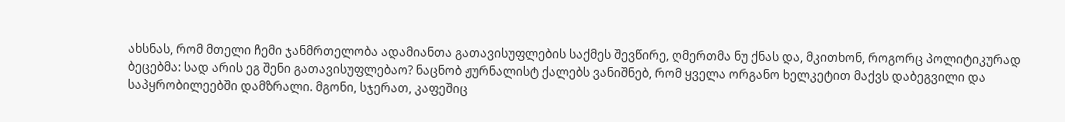ახსნას, რომ მთელი ჩემი ჯანმრთელობა ადამიანთა გათავისუფლების საქმეს შევწირე, ღმერთმა ნუ ქნას და, მკითხონ, როგორც პოლიტიკურად ბეცებმა: სად არის ეგ შენი გათავისუფლებაო? ნაცნობ ჟურნალისტ ქალებს ვანიშნებ, რომ ყველა ორგანო ხელკეტით მაქვს დაბეგვილი და საპყრობილეებში დამზრალი. მგონი, სჯერათ, კაფეშიც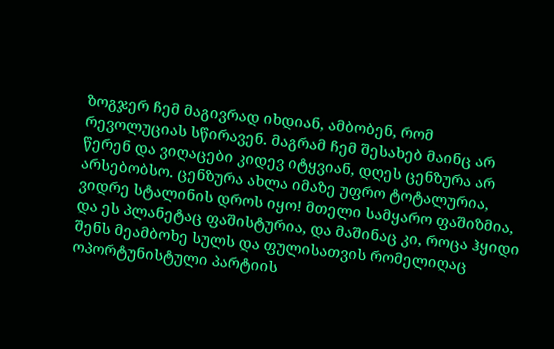ზოგჯერ ჩემ მაგივრად იხდიან, ამბობენ, რომ რევოლუციას სწირავენ. მაგრამ ჩემ შესახებ მაინც არ წერენ და ვიღაცები კიდევ იტყვიან, დღეს ცენზურა არ არსებობსო. ცენზურა ახლა იმაზე უფრო ტოტალურია, ვიდრე სტალინის დროს იყო! მთელი სამყარო ფაშიზმია, და ეს პლანეტაც ფაშისტურია, და მაშინაც კი, როცა ჰყიდი შენს მეამბოხე სულს და ფულისათვის რომელიღაც ოპორტუნისტული პარტიის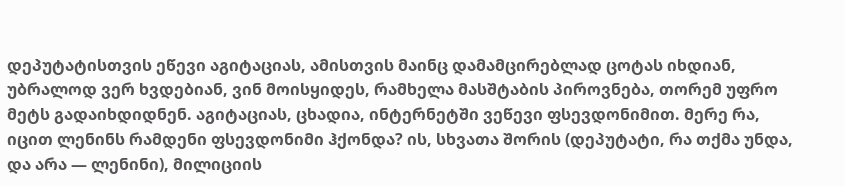დეპუტატისთვის ეწევი აგიტაციას, ამისთვის მაინც დამამცირებლად ცოტას იხდიან, უბრალოდ ვერ ხვდებიან, ვინ მოისყიდეს, რამხელა მასშტაბის პიროვნება, თორემ უფრო მეტს გადაიხდიდნენ. აგიტაციას, ცხადია, ინტერნეტში ვეწევი ფსევდონიმით. მერე რა, იცით ლენინს რამდენი ფსევდონიმი ჰქონდა? ის, სხვათა შორის (დეპუტატი, რა თქმა უნდა, და არა — ლენინი), მილიციის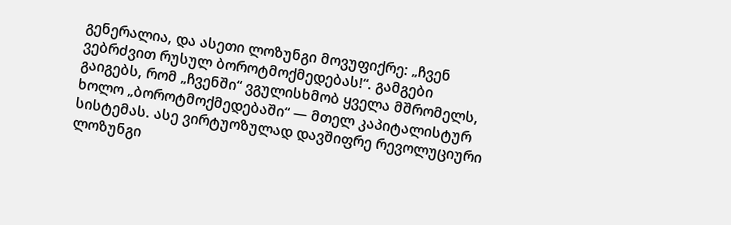გენერალია, და ასეთი ლოზუნგი მოვუფიქრე: „ჩვენ ვებრძვით რუსულ ბოროტმოქმედებას!“. გამგები გაიგებს, რომ „ჩვენში“ ვგულისხმობ ყველა მშრომელს, ხოლო „ბოროტმოქმედებაში“ — მთელ კაპიტალისტურ სისტემას. ასე ვირტუოზულად დავშიფრე რევოლუციური ლოზუნგი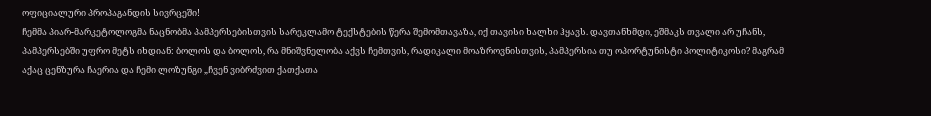ოფიციალური პროპაგანდის სივრცეში!
ჩემმა პიარ-მარკეტოლოგმა ნაცნობმა პამპერსებისთვის სარეკლამო ტექსტების წერა შემომთავაზა, იქ თავისი ხალხი ჰყავს. დავთანხმდი, ეშმაკს თვალი არ უჩანს, პამპერსებში უფრო მეტს იხდიან: ბოლოს და ბოლოს, რა მნიშვნელობა აქვს ჩემთვის, რადიკალი მოაზროვნისთვის, პამპერსია თუ ოპორტუნისტი პოლიტიკოსი? მაგრამ აქაც ცენზურა ჩაერია და ჩემი ლოზუნგი „ჩვენ ვიბრძვით ქათქათა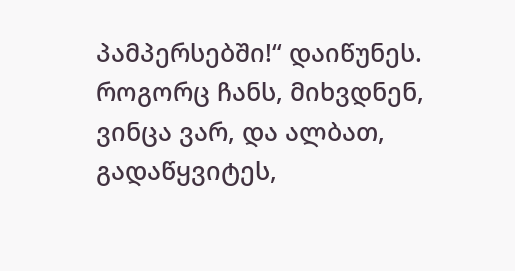პამპერსებში!“ დაიწუნეს. როგორც ჩანს, მიხვდნენ, ვინცა ვარ, და ალბათ, გადაწყვიტეს,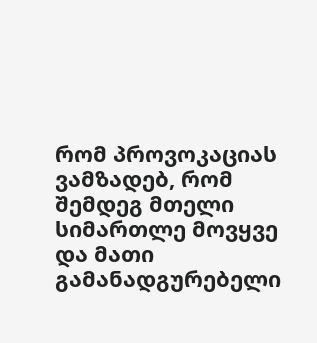რომ პროვოკაციას ვამზადებ, რომ შემდეგ მთელი სიმართლე მოვყვე და მათი გამანადგურებელი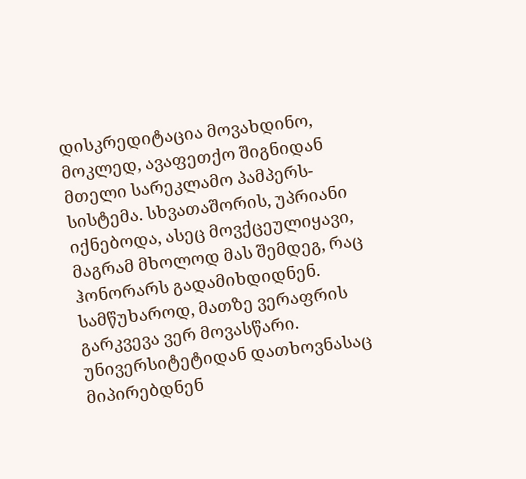დისკრედიტაცია მოვახდინო, მოკლედ, ავაფეთქო შიგნიდან მთელი სარეკლამო პამპერს-სისტემა. სხვათაშორის, უპრიანი იქნებოდა, ასეც მოვქცეულიყავი, მაგრამ მხოლოდ მას შემდეგ, რაც ჰონორარს გადამიხდიდნენ. სამწუხაროდ, მათზე ვერაფრის გარკვევა ვერ მოვასწარი. უნივერსიტეტიდან დათხოვნასაც მიპირებდნენ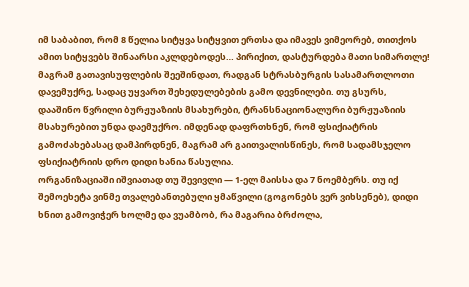იმ საბაბით, რომ 8 წელია სიტყვა სიტყვით ერთსა და იმავეს ვიმეორებ, თითქოს ამით სიტყვებს შინაარსი აკლდებოდეს… პირიქით, დასტურდება მათი სიმართლე! მაგრამ გათავისუფლების შეეშინდათ, რადგან სტრასბურგის სასამართლოთი დავემუქრე, სადაც უყვართ შეხედულებების გამო დევნილები. თუ გსურს, დააშინო წვრილი ბურჟუაზიის მსახურები, ტრანსნაციონალური ბურჟუაზიის მსახურებით უნდა დაემუქრო. იმდენად დაფრთხნენ, რომ ფსიქიატრის გამოძახებასაც დამპირდნენ, მაგრამ არ გაითვალისწინეს, რომ სადამსჯელო ფსიქიატრიის დრო დიდი ხანია წასულია.
ორგანიზაციაში იშვიათად თუ შევივლი — 1-ელ მაისსა და 7 ნოემბერს. თუ იქ შემოეხეტა ვინმე თვალებანთებული ყმაწვილი (გოგონებს ვერ ვიხსენებ), დიდი ხნით გამოვიჭერ ხოლმე და ვუამბობ, რა მაგარია ბრძოლა,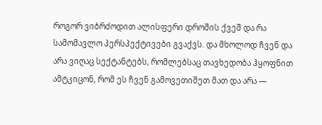როგორ ვიბრძოდით ალისფერი დროშის ქვეშ და რა სამომავლო პერსპექტივები გვაქვს. და მხოლოდ ჩვენ და არა ვიღაც სექტანტებს, რომლებსაც თავხედობა ჰყოფნით ამტკიცონ, რომ ეს ჩვენ გამოვეთიშეთ მათ და არა —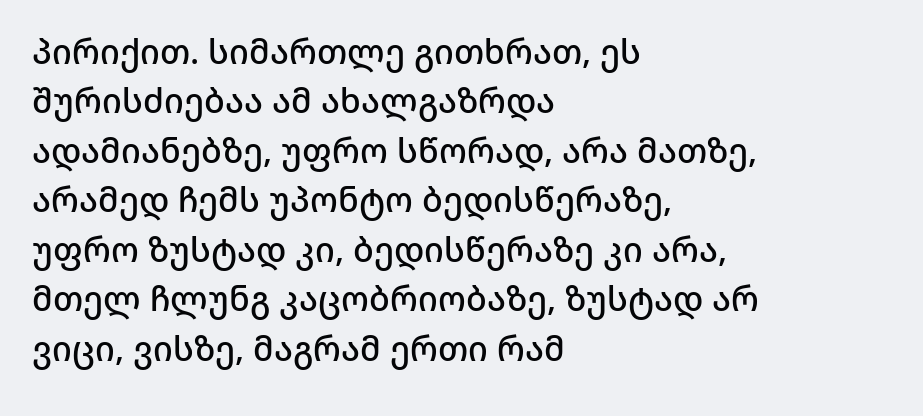პირიქით. სიმართლე გითხრათ, ეს შურისძიებაა ამ ახალგაზრდა ადამიანებზე, უფრო სწორად, არა მათზე, არამედ ჩემს უპონტო ბედისწერაზე, უფრო ზუსტად კი, ბედისწერაზე კი არა, მთელ ჩლუნგ კაცობრიობაზე, ზუსტად არ ვიცი, ვისზე, მაგრამ ერთი რამ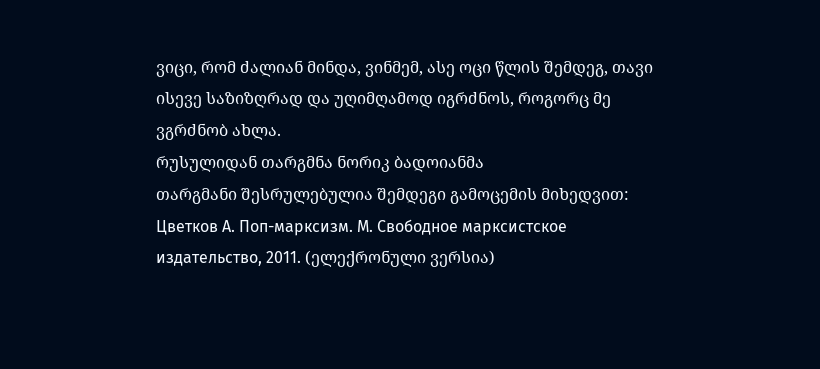ვიცი, რომ ძალიან მინდა, ვინმემ, ასე ოცი წლის შემდეგ, თავი ისევე საზიზღრად და უღიმღამოდ იგრძნოს, როგორც მე ვგრძნობ ახლა.
რუსულიდან თარგმნა ნორიკ ბადოიანმა
თარგმანი შესრულებულია შემდეგი გამოცემის მიხედვით: Цветков А. Поп-марксизм. М. Свободное марксистское издательство, 2011. (ელექრონული ვერსია)